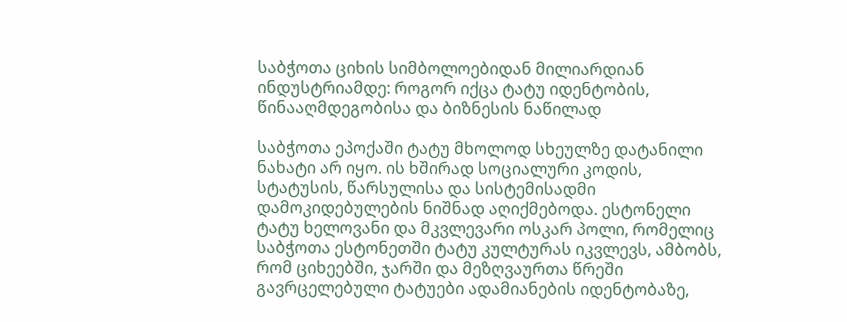საბჭოთა ციხის სიმბოლოებიდან მილიარდიან ინდუსტრიამდე: როგორ იქცა ტატუ იდენტობის, წინააღმდეგობისა და ბიზნესის ნაწილად

საბჭოთა ეპოქაში ტატუ მხოლოდ სხეულზე დატანილი ნახატი არ იყო. ის ხშირად სოციალური კოდის, სტატუსის, წარსულისა და სისტემისადმი დამოკიდებულების ნიშნად აღიქმებოდა. ესტონელი ტატუ ხელოვანი და მკვლევარი ოსკარ პოლი, რომელიც საბჭოთა ესტონეთში ტატუ კულტურას იკვლევს, ამბობს, რომ ციხეებში, ჯარში და მეზღვაურთა წრეში გავრცელებული ტატუები ადამიანების იდენტობაზე,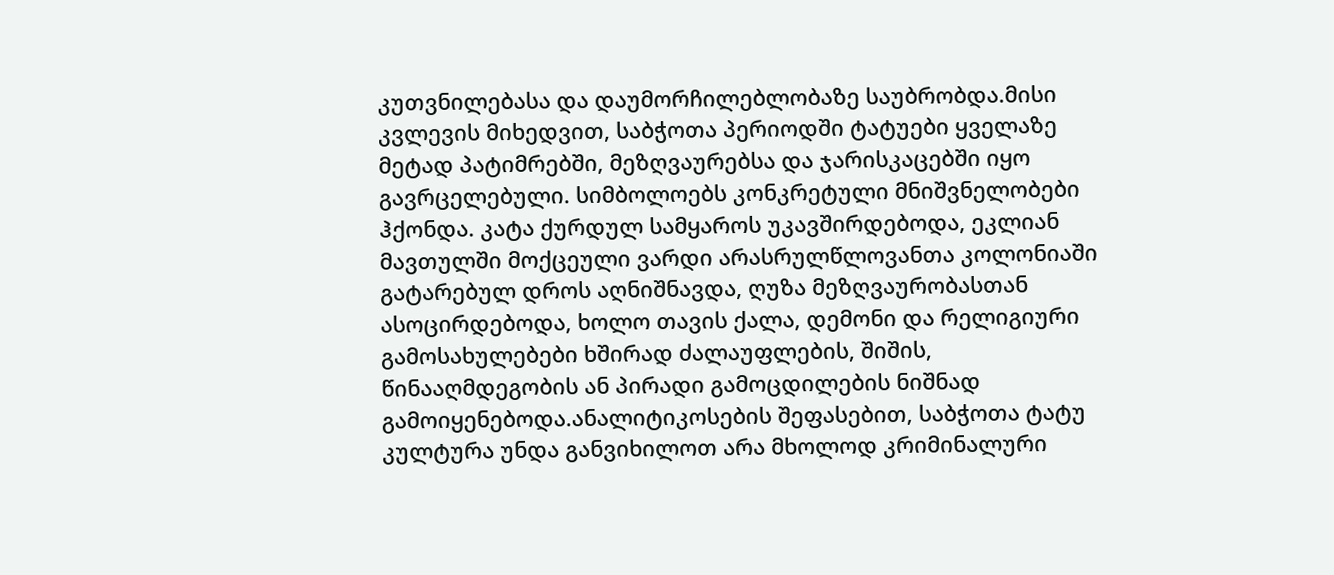კუთვნილებასა და დაუმორჩილებლობაზე საუბრობდა.მისი კვლევის მიხედვით, საბჭოთა პერიოდში ტატუები ყველაზე მეტად პატიმრებში, მეზღვაურებსა და ჯარისკაცებში იყო გავრცელებული. სიმბოლოებს კონკრეტული მნიშვნელობები ჰქონდა. კატა ქურდულ სამყაროს უკავშირდებოდა, ეკლიან მავთულში მოქცეული ვარდი არასრულწლოვანთა კოლონიაში გატარებულ დროს აღნიშნავდა, ღუზა მეზღვაურობასთან ასოცირდებოდა, ხოლო თავის ქალა, დემონი და რელიგიური გამოსახულებები ხშირად ძალაუფლების, შიშის, წინააღმდეგობის ან პირადი გამოცდილების ნიშნად გამოიყენებოდა.ანალიტიკოსების შეფასებით, საბჭოთა ტატუ კულტურა უნდა განვიხილოთ არა მხოლოდ კრიმინალური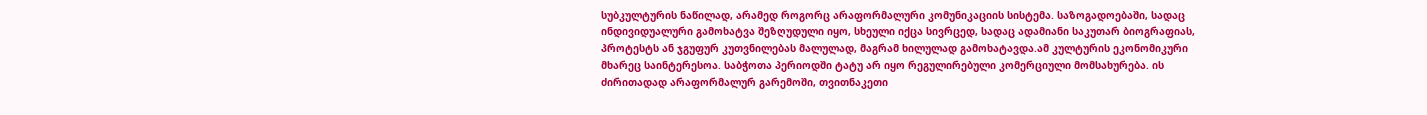სუბკულტურის ნაწილად, არამედ როგორც არაფორმალური კომუნიკაციის სისტემა. საზოგადოებაში, სადაც ინდივიდუალური გამოხატვა შეზღუდული იყო, სხეული იქცა სივრცედ, სადაც ადამიანი საკუთარ ბიოგრაფიას, პროტესტს ან ჯგუფურ კუთვნილებას მალულად, მაგრამ ხილულად გამოხატავდა.ამ კულტურის ეკონომიკური მხარეც საინტერესოა. საბჭოთა პერიოდში ტატუ არ იყო რეგულირებული კომერციული მომსახურება. ის ძირითადად არაფორმალურ გარემოში, თვითნაკეთი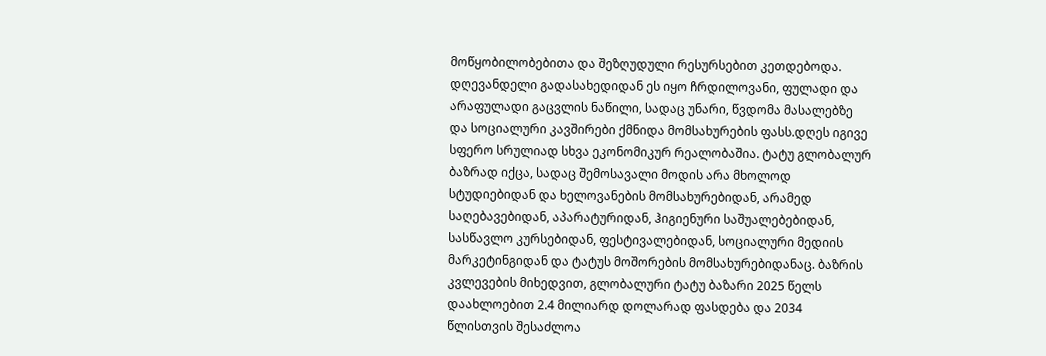მოწყობილობებითა და შეზღუდული რესურსებით კეთდებოდა. დღევანდელი გადასახედიდან ეს იყო ჩრდილოვანი, ფულადი და არაფულადი გაცვლის ნაწილი, სადაც უნარი, წვდომა მასალებზე და სოციალური კავშირები ქმნიდა მომსახურების ფასს.დღეს იგივე სფერო სრულიად სხვა ეკონომიკურ რეალობაშია. ტატუ გლობალურ ბაზრად იქცა, სადაც შემოსავალი მოდის არა მხოლოდ სტუდიებიდან და ხელოვანების მომსახურებიდან, არამედ საღებავებიდან, აპარატურიდან, ჰიგიენური საშუალებებიდან, სასწავლო კურსებიდან, ფესტივალებიდან, სოციალური მედიის მარკეტინგიდან და ტატუს მოშორების მომსახურებიდანაც. ბაზრის კვლევების მიხედვით, გლობალური ტატუ ბაზარი 2025 წელს დაახლოებით 2.4 მილიარდ დოლარად ფასდება და 2034 წლისთვის შესაძლოა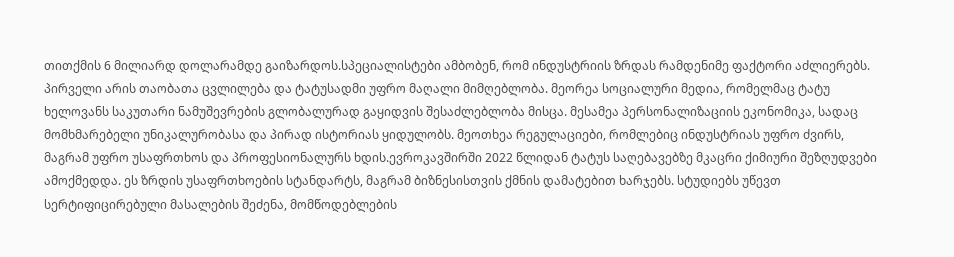თითქმის 6 მილიარდ დოლარამდე გაიზარდოს.სპეციალისტები ამბობენ, რომ ინდუსტრიის ზრდას რამდენიმე ფაქტორი აძლიერებს. პირველი არის თაობათა ცვლილება და ტატუსადმი უფრო მაღალი მიმღებლობა. მეორეა სოციალური მედია, რომელმაც ტატუ ხელოვანს საკუთარი ნამუშევრების გლობალურად გაყიდვის შესაძლებლობა მისცა. მესამეა პერსონალიზაციის ეკონომიკა, სადაც მომხმარებელი უნიკალურობასა და პირად ისტორიას ყიდულობს. მეოთხეა რეგულაციები, რომლებიც ინდუსტრიას უფრო ძვირს, მაგრამ უფრო უსაფრთხოს და პროფესიონალურს ხდის.ევროკავშირში 2022 წლიდან ტატუს საღებავებზე მკაცრი ქიმიური შეზღუდვები ამოქმედდა. ეს ზრდის უსაფრთხოების სტანდარტს, მაგრამ ბიზნესისთვის ქმნის დამატებით ხარჯებს. სტუდიებს უწევთ სერტიფიცირებული მასალების შეძენა, მომწოდებლების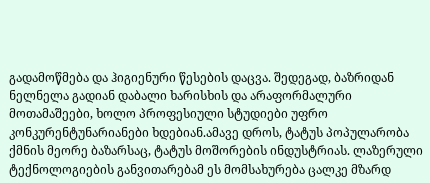გადამოწმება და ჰიგიენური წესების დაცვა. შედეგად, ბაზრიდან ნელნელა გადიან დაბალი ხარისხის და არაფორმალური მოთამაშეები, ხოლო პროფესიული სტუდიები უფრო კონკურენტუნარიანები ხდებიან.ამავე დროს, ტატუს პოპულარობა ქმნის მეორე ბაზარსაც, ტატუს მოშორების ინდუსტრიას. ლაზერული ტექნოლოგიების განვითარებამ ეს მომსახურება ცალკე მზარდ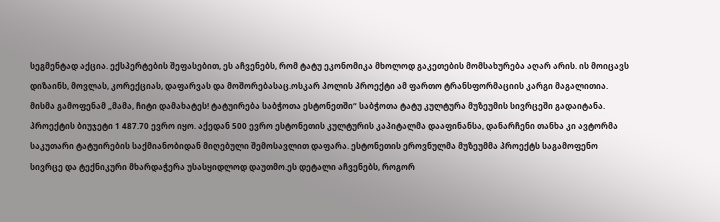სეგმენტად აქცია. ექსპერტების შეფასებით, ეს აჩვენებს, რომ ტატუ ეკონომიკა მხოლოდ გაკეთების მომსახურება აღარ არის. ის მოიცავს დიზაინს, მოვლას, კორექციას, დაფარვას და მოშორებასაც.ოსკარ პოლის პროექტი ამ ფართო ტრანსფორმაციის კარგი მაგალითია. მისმა გამოფენამ „მამა, ჩიტი დამახატეს! ტატუირება საბჭოთა ესტონეთში“ საბჭოთა ტატუ კულტურა მუზეუმის სივრცეში გადაიტანა. პროექტის ბიუჯეტი 1 487.70 ევრო იყო. აქედან 500 ევრო ესტონეთის კულტურის კაპიტალმა დააფინანსა, დანარჩენი თანხა კი ავტორმა საკუთარი ტატუირების საქმიანობიდან მიღებული შემოსავლით დაფარა. ესტონეთის ეროვნულმა მუზეუმმა პროექტს საგამოფენო სივრცე და ტექნიკური მხარდაჭერა უსასყიდლოდ დაუთმო.ეს დეტალი აჩვენებს, როგორ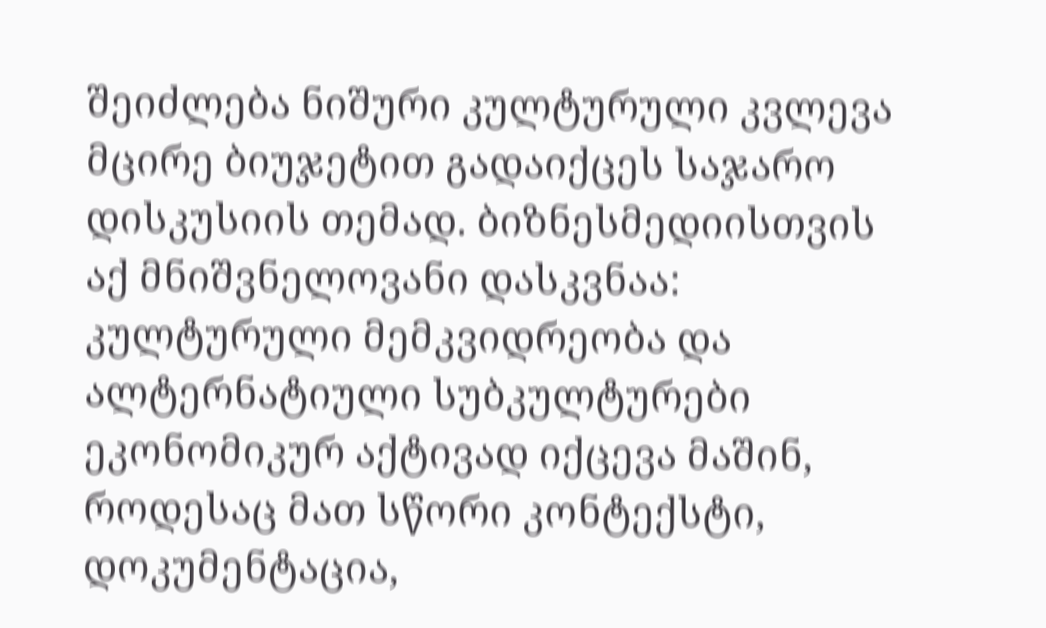შეიძლება ნიშური კულტურული კვლევა მცირე ბიუჯეტით გადაიქცეს საჯარო დისკუსიის თემად. ბიზნესმედიისთვის აქ მნიშვნელოვანი დასკვნაა: კულტურული მემკვიდრეობა და ალტერნატიული სუბკულტურები ეკონომიკურ აქტივად იქცევა მაშინ, როდესაც მათ სწორი კონტექსტი, დოკუმენტაცია,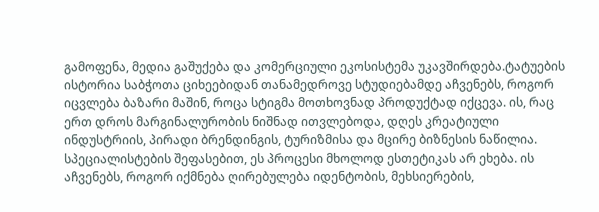გამოფენა, მედია გაშუქება და კომერციული ეკოსისტემა უკავშირდება.ტატუების ისტორია საბჭოთა ციხეებიდან თანამედროვე სტუდიებამდე აჩვენებს, როგორ იცვლება ბაზარი მაშინ, როცა სტიგმა მოთხოვნად პროდუქტად იქცევა. ის, რაც ერთ დროს მარგინალურობის ნიშნად ითვლებოდა, დღეს კრეატიული ინდუსტრიის, პირადი ბრენდინგის, ტურიზმისა და მცირე ბიზნესის ნაწილია. სპეციალისტების შეფასებით, ეს პროცესი მხოლოდ ესთეტიკას არ ეხება. ის აჩვენებს, როგორ იქმნება ღირებულება იდენტობის, მეხსიერების,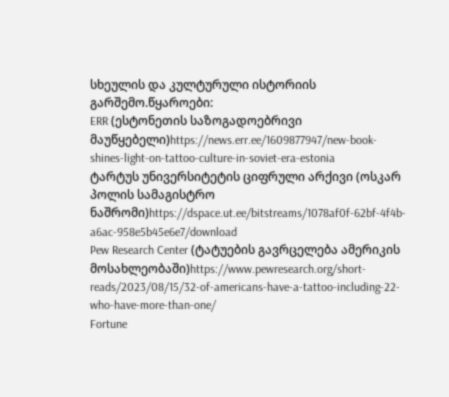სხეულის და კულტურული ისტორიის გარშემო.წყაროები:
ERR (ესტონეთის საზოგადოებრივი მაუწყებელი)https://news.err.ee/1609877947/new-book-shines-light-on-tattoo-culture-in-soviet-era-estonia
ტარტუს უნივერსიტეტის ციფრული არქივი (ოსკარ პოლის სამაგისტრო ნაშრომი)https://dspace.ut.ee/bitstreams/1078af0f-62bf-4f4b-a6ac-958e5b45e6e7/download
Pew Research Center (ტატუების გავრცელება ამერიკის მოსახლეობაში)https://www.pewresearch.org/short-reads/2023/08/15/32-of-americans-have-a-tattoo-including-22-who-have-more-than-one/
Fortune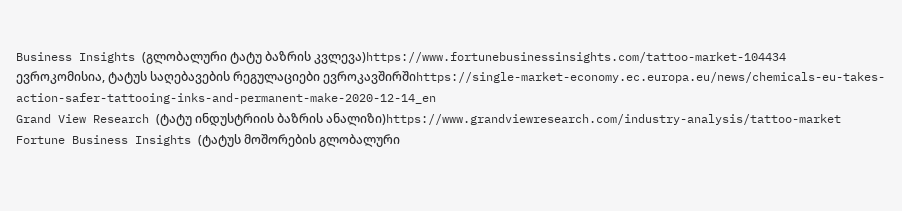Business Insights (გლობალური ტატუ ბაზრის კვლევა)https://www.fortunebusinessinsights.com/tattoo-market-104434
ევროკომისია, ტატუს საღებავების რეგულაციები ევროკავშირშიhttps://single-market-economy.ec.europa.eu/news/chemicals-eu-takes-action-safer-tattooing-inks-and-permanent-make-2020-12-14_en
Grand View Research (ტატუ ინდუსტრიის ბაზრის ანალიზი)https://www.grandviewresearch.com/industry-analysis/tattoo-market
Fortune Business Insights (ტატუს მოშორების გლობალური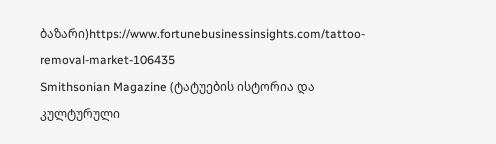ბაზარი)https://www.fortunebusinessinsights.com/tattoo-removal-market-106435
Smithsonian Magazine (ტატუების ისტორია და კულტურული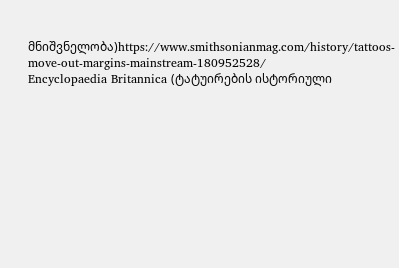მნიშვნელობა)https://www.smithsonianmag.com/history/tattoos-move-out-margins-mainstream-180952528/
Encyclopaedia Britannica (ტატუირების ისტორიული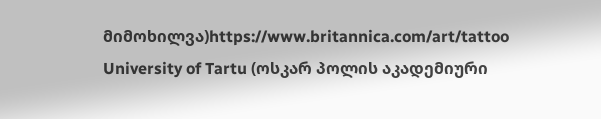მიმოხილვა)https://www.britannica.com/art/tattoo
University of Tartu (ოსკარ პოლის აკადემიური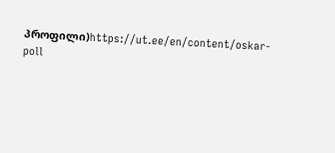პროფილი)https://ut.ee/en/content/oskar-poll